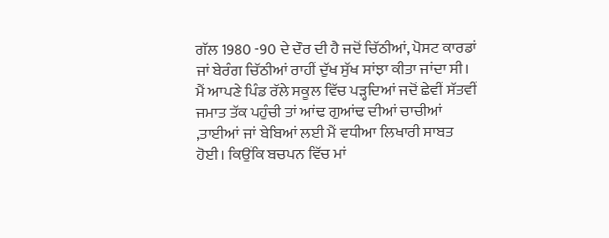ਗੱਲ 1980 -90 ਦੇ ਦੌਰ ਦੀ ਹੈ ਜਦੋਂ ਚਿੱਠੀਆਂ, ਪੋਸਟ ਕਾਰਡਾਂ ਜਾਂ ਬੇਰੰਗ ਚਿੱਠੀਆਂ ਰਾਹੀਂ ਦੁੱਖ ਸੁੱਖ ਸਾਂਝਾ ਕੀਤਾ ਜਾਂਦਾ ਸੀ। ਮੈਂ ਆਪਣੇ ਪਿੰਡ ਰੱਲੇ ਸਕੂਲ ਵਿੱਚ ਪੜ੍ਹਦਿਆਂ ਜਦੋਂ ਛੇਵੀਂ ਸੱਤਵੀਂ ਜਮਾਤ ਤੱਕ ਪਹੁੰਚੀ ਤਾਂ ਆਂਢ ਗੁਆਂਢ ਦੀਆਂ ਚਾਚੀਆਂ ,ਤਾਈਆਂ ਜਾਂ ਬੇਬਿਆਂ ਲਈ ਮੈਂ ਵਧੀਆ ਲਿਖਾਰੀ ਸਾਬਤ ਹੋਈ। ਕਿਉਂਕਿ ਬਚਪਨ ਵਿੱਚ ਮਾਂ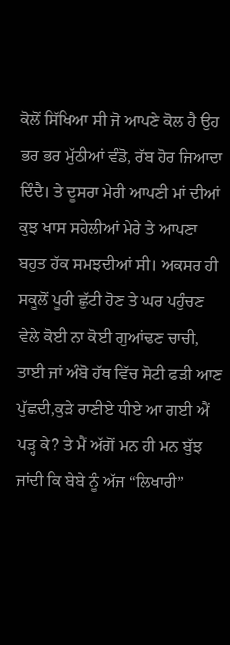ਕੋਲੋਂ ਸਿੱਖਿਆ ਸੀ ਜੋ ਆਪਣੇ ਕੋਲ ਹੈ ਉਹ ਭਰ ਭਰ ਮੁੱਠੀਆਂ ਵੰਡੋ, ਰੱਬ ਹੋਰ ਜਿਆਦਾ ਦਿੰਦੈ। ਤੇ ਦੂਸਰਾ ਮੇਰੀ ਆਪਣੀ ਮਾਂ ਦੀਆਂ ਕੁਝ ਖਾਸ ਸਹੇਲੀਆਂ ਮੇਰੇ ਤੇ ਆਪਣਾ ਬਹੁਤ ਹੱਕ ਸਮਝਦੀਆਂ ਸੀ। ਅਕਸਰ ਹੀ ਸਕੂਲੋਂ ਪੂਰੀ ਛੁੱਟੀ ਹੋਣ ਤੇ ਘਰ ਪਹੁੰਚਣ ਵੇਲੇ ਕੋਈ ਨਾ ਕੋਈ ਗੁਆਂਢਣ ਚਾਚੀ, ਤਾਈ ਜਾਂ ਅੰਬੋ ਹੱਥ ਵਿੱਚ ਸੋਟੀ ਫੜੀ ਆਣ ਪੁੱਛਦੀ,ਕੁੜੇ ਰਾਣੀਏ ਧੀਏ ਆ ਗਈ ਐਂ ਪੜ੍ਹ ਕੇ? ਤੇ ਮੈਂ ਅੱਗੋਂ ਮਨ ਹੀ ਮਨ ਬੁੱਝ ਜਾਂਦੀ ਕਿ ਬੇਬੇ ਨੂੰ ਅੱਜ “ਲਿਖਾਰੀ”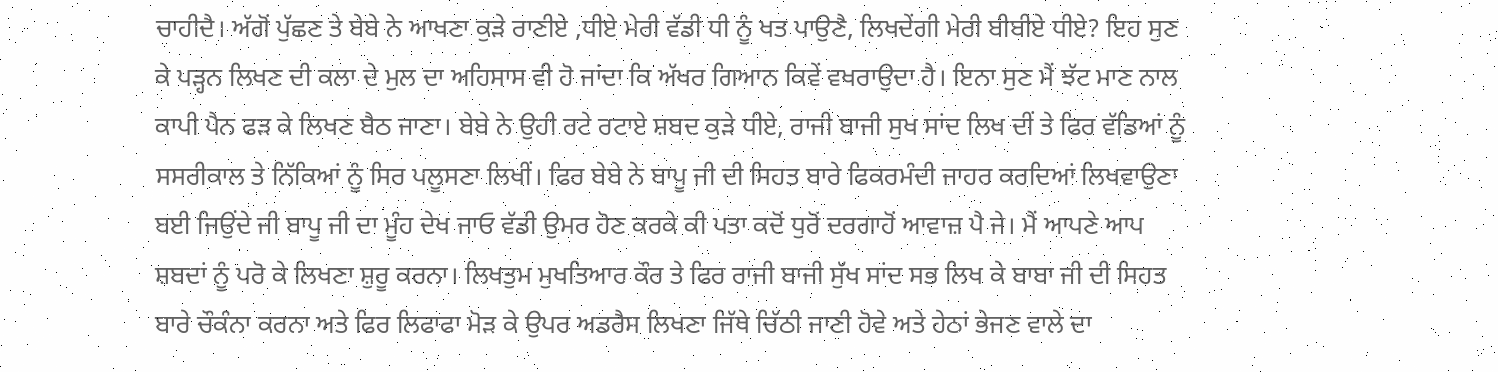ਚਾਹੀਦੈ। ਅੱਗੋਂ ਪੁੱਛਣ ਤੇ ਬੇਬੇ ਨੇ ਆਖਣਾ ਕੁੜੇ ਰਾਣੀਏ ,ਧੀਏ ਮੇਰੀ ਵੱਡੀ ਧੀ ਨੂੰ ਖਤ ਪਾਉਣੈ, ਲਿਖਦੇਂਗੀ ਮੇਰੀ ਬੀਬੀਏ ਧੀਏ? ਇਹ ਸੁਣ ਕੇ ਪੜ੍ਹਨ ਲਿਖਣ ਦੀ ਕਲਾ ਦੇ ਮੁਲ ਦਾ ਅਹਿਸਾਸ ਵੀ ਹੋ ਜਾਂਦਾ ਕਿ ਅੱਖਰ ਗਿਆਨ ਕਿਵੇਂ ਵਖਰਾਉਦਾ ਹੈ। ਇਨਾ ਸੁਣ ਮੈਂ ਝੱਟ ਮਾਣ ਨਾਲ ਕਾਪੀ ਪੈਨ ਫੜ ਕੇ ਲਿਖਣ ਬੈਠ ਜਾਣਾ। ਬੇਬੇ ਨੇ ਉਹੀ ਰਟੇ ਰਟਾਏ ਸ਼ਬਦ ਕੁੜੇ ਧੀਏ, ਰਾਜੀ ਬਾਜੀ ਸੁਖ ਸਾਂਦ ਲਿਖ ਦੀਂ ਤੇ ਫਿਰ ਵੱਡਿਆਂ ਨੂੰ ਸਸਰੀਕਾਲ ਤੇ ਨਿੱਕਿਆਂ ਨੂੰ ਸਿਰ ਪਲੂਸਣਾ ਲਿਖੀਂ। ਫਿਰ ਬੇਬੇ ਨੇ ਬਾਪੂ ਜੀ ਦੀ ਸਿਹਤ ਬਾਰੇ ਫਿਕਰਮੰਦੀ ਜਾਹਰ ਕਰਦਿਆਂ ਲਿਖਵਾਉਣਾ ਬਈ ਜਿਉਂਦੇ ਜੀ ਬਾਪੂ ਜੀ ਦਾ ਮੂੰਹ ਦੇਖ ਜਾਓ ਵੱਡੀ ਉਮਰ ਹੋਣ ਕਰਕੇ ਕੀ ਪਤਾ ਕਦੋਂ ਧੁਰੋਂ ਦਰਗਾਹੋਂ ਆਵਾਜ਼ ਪੈ ਜੇ। ਮੈਂ ਆਪਣੇ ਆਪ ਸ਼ਬਦਾਂ ਨੂੰ ਪਰੋ ਕੇ ਲਿਖਣਾ ਸ਼ੁਰੂ ਕਰਨਾ। ਲਿਖਤੁਮ ਮੁਖਤਿਆਰ ਕੌਰ ਤੇ ਫਿਰ ਰਾਜੀ ਬਾਜੀ ਸੁੱਖ ਸਾਂਦ ਸਭ ਲਿਖ ਕੇ ਬਾਬਾ ਜੀ ਦੀ ਸਿਹਤ ਬਾਰੇ ਚੌਕੰਨਾ ਕਰਨਾ ਅਤੇ ਫਿਰ ਲਿਫਾਫਾ ਮੋੜ ਕੇ ਉਪਰ ਅਡਰੈਸ ਲਿਖਣਾ ਜਿੱਥੇ ਚਿੱਠੀ ਜਾਣੀ ਹੋਵੇ ਅਤੇ ਹੇਠਾਂ ਭੇਜਣ ਵਾਲੇ ਦਾ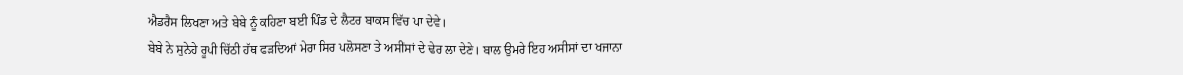ਐਡਰੈਸ ਲਿਖਣਾ ਅਤੇ ਬੇਬੇ ਨੂੰ ਕਹਿਣਾ ਬਈ ਪਿੰਡ ਦੇ ਲੈਟਰ ਬਾਕਸ ਵਿੱਚ ਪਾ ਦੇਵੇ।
ਬੇਬੇ ਨੇ ਸੁਨੇਹੇ ਰੂਪੀ ਚਿੱਠੀ ਹੱਥ ਫੜਦਿਆਂ ਮੇਰਾ ਸਿਰ ਪਲੋਸਣਾ ਤੇ ਅਸੀਂਸਾਂ ਦੇ ਢੇਰ ਲਾ ਦੇਣੇ। ਬਾਲ ਉਮਰੇ ਇਹ ਅਸੀਸਾਂ ਦਾ ਖਜਾਨਾ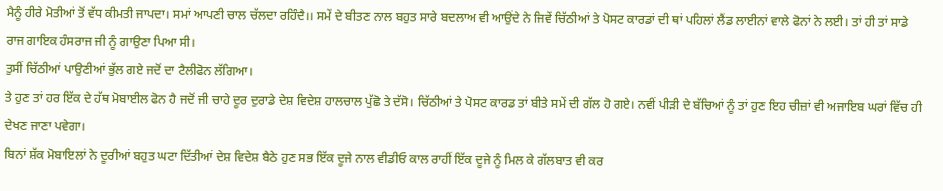ਮੈਨੂੰ ਹੀਰੇ ਮੋਤੀਆਂ ਤੋਂ ਵੱਧ ਕੀਮਤੀ ਜਾਪਦਾ। ਸਮਾਂ ਆਪਣੀ ਚਾਲ ਚੱਲਦਾ ਰਹਿੰਦੈ।। ਸਮੇਂ ਦੇ ਬੀਤਣ ਨਾਲ ਬਹੁਤ ਸਾਰੇ ਬਦਲਾਅ ਵੀ ਆਉਂਦੇ ਨੇ ਜਿਵੇਂ ਚਿੱਠੀਆਂ ਤੇ ਪੋਸਟ ਕਾਰਡਾਂ ਦੀ ਥਾਂ ਪਹਿਲਾਂ ਲੈਂਡ ਲਾਈਨਾਂ ਵਾਲੇ ਫੋਨਾਂ ਨੇ ਲਈ। ਤਾਂ ਹੀ ਤਾਂ ਸਾਡੇ ਰਾਜ ਗਾਇਕ ਹੰਸਰਾਜ ਜੀ ਨੂੰ ਗਾਉਣਾ ਪਿਆ ਸੀ।
ਤੁਸੀਂ ਚਿੱਠੀਆਂ ਪਾਉਣੀਆਂ ਭੁੱਲ ਗਏ ਜਦੋਂ ਦਾ ਟੈਲੀਫੋਨ ਲੱਗਿਆ।
ਤੇ ਹੁਣ ਤਾਂ ਹਰ ਇੱਕ ਦੇ ਹੱਥ ਮੋਬਾਈਲ ਫੋਨ ਹੈ ਜਦੋਂ ਜੀ ਚਾਹੇ ਦੂਰ ਦੁਰਾਡੇ ਦੇਸ਼ ਵਿਦੇਸ਼ ਹਾਲਚਾਲ ਪੁੱਛੋ ਤੇ ਦੱਸੋ। ਚਿੱਠੀਆਂ ਤੇ ਪੋਸਟ ਕਾਰਡ ਤਾਂ ਬੀਤੇ ਸਮੇਂ ਦੀ ਗੱਲ ਹੋ ਗਏ। ਨਵੀਂ ਪੀੜੀ ਦੇ ਬੱਚਿਆਂ ਨੂੰ ਤਾਂ ਹੁਣ ਇਹ ਚੀਜ਼ਾਂ ਵੀ ਅਜਾਇਬ ਘਰਾਂ ਵਿੱਚ ਹੀ ਦੇਖਣ ਜਾਣਾ ਪਵੇਗਾ।
ਬਿਨਾਂ ਸ਼ੱਕ ਮੋਬਾਇਲਾਂ ਨੇ ਦੂਰੀਆਂ ਬਹੁਤ ਘਟਾ ਦਿੱਤੀਆਂ ਦੇਸ਼ ਵਿਦੇਸ਼ ਬੈਠੇ ਹੁਣ ਸਭ ਇੱਕ ਦੂਜੇ ਨਾਲ ਵੀਡੀਓ ਕਾਲ ਰਾਹੀਂ ਇੱਕ ਦੂਜੇ ਨੂੰ ਮਿਲ ਕੇ ਗੱਲਬਾਤ ਵੀ ਕਰ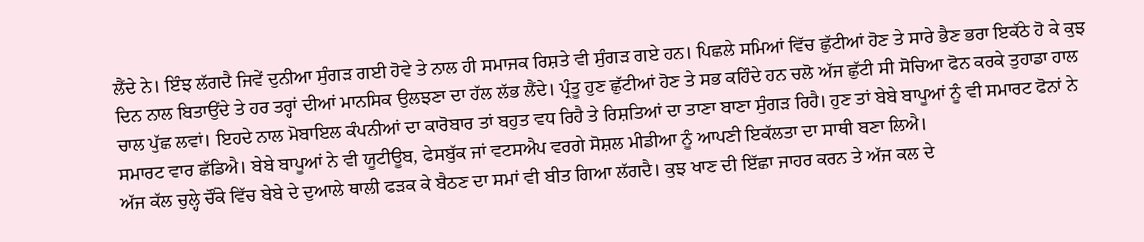ਲੈਂਦੇ ਨੇ। ਇੰਝ ਲੱਗਦੈ ਜਿਵੇਂ ਦੁਨੀਆ ਸੁੰਗੜ ਗਈ ਹੋਵੇ ਤੇ ਨਾਲ ਹੀ ਸਮਾਜਕ ਰਿਸ਼ਤੇ ਵੀ ਸੁੰਗੜ ਗਏ ਹਨ। ਪਿਛਲੇ ਸਮਿਆਂ ਵਿੱਚ ਛੁੱਟੀਆਂ ਹੋਣ ਤੇ ਸਾਰੇ ਭੈਣ ਭਰਾ ਇਕੱਠੇ ਹੋ ਕੇ ਕੁਝ ਦਿਨ ਨਾਲ ਬਿਤਾਉਂਦੇ ਤੇ ਹਰ ਤਰ੍ਹਾਂ ਦੀਆਂ ਮਾਨਸਿਕ ਉਲਝਣਾ ਦਾ ਹੱਲ ਲੱਭ ਲੈਂਦੇ। ਪ੍ਰੰਤੂ ਹੁਣ ਛੁੱਟੀਆਂ ਹੋਣ ਤੇ ਸਭ ਕਹਿੰਦੇ ਹਨ ਚਲੋ ਅੱਜ ਛੁੱਟੀ ਸੀ ਸੋਚਿਆ ਫੋਨ ਕਰਕੇ ਤੁਹਾਡਾ ਹਾਲ ਚਾਲ ਪੁੱਛ ਲਵਾਂ। ਇਹਦੇ ਨਾਲ ਮੋਬਾਇਲ ਕੰਪਨੀਆਂ ਦਾ ਕਾਰੋਬਾਰ ਤਾਂ ਬਹੁਤ ਵਧ ਰਿਹੈ ਤੇ ਰਿਸ਼ਤਿਆਂ ਦਾ ਤਾਣਾ ਬਾਣਾ ਸੁੰਗੜ ਰਿਹੈ। ਹੁਣ ਤਾਂ ਬੇਬੇ ਬਾਪੂਆਂ ਨੂੰ ਵੀ ਸਮਾਰਟ ਫੋਨਾਂ ਨੇ ਸਮਾਰਟ ਵਾਰ ਛੱਡਿਐ। ਬੇਬੇ ਬਾਪੂਆਂ ਨੇ ਵੀ ਯੂਟੀਊਬ, ਫੇਸਬੁੱਕ ਜਾਂ ਵਟਸਐਪ ਵਰਗੇ ਸੋਸ਼ਲ ਮੀਡੀਆ ਨੂੰ ਆਪਣੀ ਇਕੱਲਤਾ ਦਾ ਸਾਥੀ ਬਣਾ ਲਿਐ।
ਅੱਜ ਕੱਲ ਚੁਲ੍ਹੇ ਚੌਂਕੇ ਵਿੱਚ ਬੇਬੇ ਦੇ ਦੁਆਲੇ ਥਾਲੀ ਫੜਕ ਕੇ ਬੈਠਣ ਦਾ ਸਮਾਂ ਵੀ ਬੀਤ ਗਿਆ ਲੱਗਦੈ। ਕੁਝ ਖਾਣ ਦੀ ਇੱਛਾ ਜਾਹਰ ਕਰਨ ਤੇ ਅੱਜ ਕਲ ਦੇ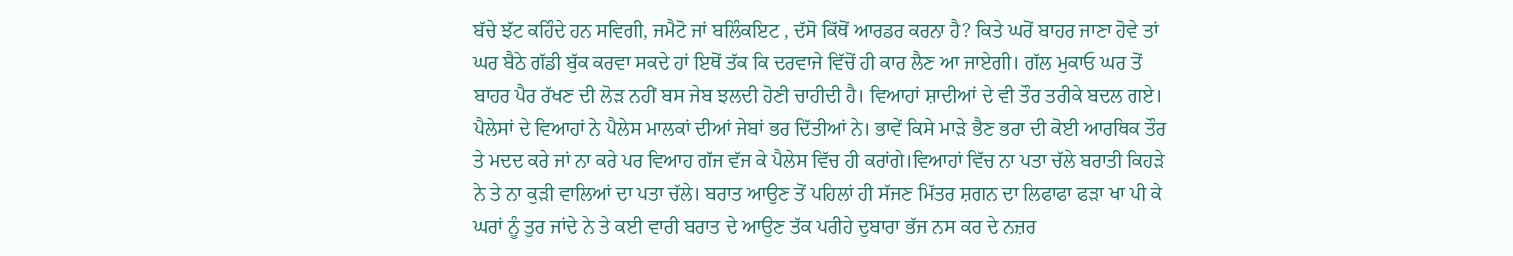ਬੱਚੇ ਝੱਟ ਕਹਿੰਦੇ ਹਨ ਸਵਿਗੀ, ਜਮੈਟੋ ਜਾਂ ਬਲਿੰਕਇਟ , ਦੱਸੋ ਕਿੱਥੋਂ ਆਰਡਰ ਕਰਨਾ ਹੈ? ਕਿਤੇ ਘਰੋਂ ਬਾਹਰ ਜਾਣਾ ਹੋਵੇ ਤਾਂ ਘਰ ਬੈਠੇ ਗੱਡੀ ਬੁੱਕ ਕਰਵਾ ਸਕਦੇ ਹਾਂ ਇਥੋਂ ਤੱਕ ਕਿ ਦਰਵਾਜੇ ਵਿੱਚੋਂ ਹੀ ਕਾਰ ਲੈਣ ਆ ਜਾਏਗੀ। ਗੱਲ ਮੁਕਾਓ ਘਰ ਤੋਂ ਬਾਹਰ ਪੈਰ ਰੱਖਣ ਦੀ ਲੋੜ ਨਹੀਂ ਬਸ ਜੇਬ ਝਲਦੀ ਹੋਣੀ ਚਾਹੀਦੀ ਹੈ। ਵਿਆਹਾਂ ਸ਼ਾਦੀਆਂ ਦੇ ਵੀ ਤੌਰ ਤਰੀਕੇ ਬਦਲ ਗਏ। ਪੈਲੇਸਾਂ ਦੇ ਵਿਆਹਾਂ ਨੇ ਪੈਲੇਸ ਮਾਲਕਾਂ ਦੀਆਂ ਜੇਬਾਂ ਭਰ ਦਿੱਤੀਆਂ ਨੇ। ਭਾਵੇਂ ਕਿਸੇ ਮਾੜੇ ਭੈਣ ਭਰਾ ਦੀ ਕੋਈ ਆਰਥਿਕ ਤੌਰ ਤੇ ਮਦਦ ਕਰੇ ਜਾਂ ਨਾ ਕਰੇ ਪਰ ਵਿਆਹ ਗੱਜ ਵੱਜ ਕੇ ਪੈਲੇਸ ਵਿੱਚ ਹੀ ਕਰਾਂਗੇ।ਵਿਆਹਾਂ ਵਿੱਚ ਨਾ ਪਤਾ ਚੱਲੇ ਬਰਾਤੀ ਕਿਹੜੇ ਨੇ ਤੇ ਨਾ ਕੁੜੀ ਵਾਲਿਆਂ ਦਾ ਪਤਾ ਚੱਲੇ। ਬਰਾਤ ਆਉਣ ਤੋਂ ਪਹਿਲਾਂ ਹੀ ਸੱਜਣ ਮਿੱਤਰ ਸ਼ਗਨ ਦਾ ਲਿਫਾਫਾ ਫੜਾ ਖਾ ਪੀ ਕੇ ਘਰਾਂ ਨੂੰ ਤੁਰ ਜਾਂਦੇ ਨੇ ਤੇ ਕਈ ਵਾਰੀ ਬਰਾਤ ਦੇ ਆਉਣ ਤੱਕ ਪਰੀਹੇ ਦੁਬਾਰਾ ਭੱਜ ਨਸ ਕਰ ਦੇ ਨਜ਼ਰ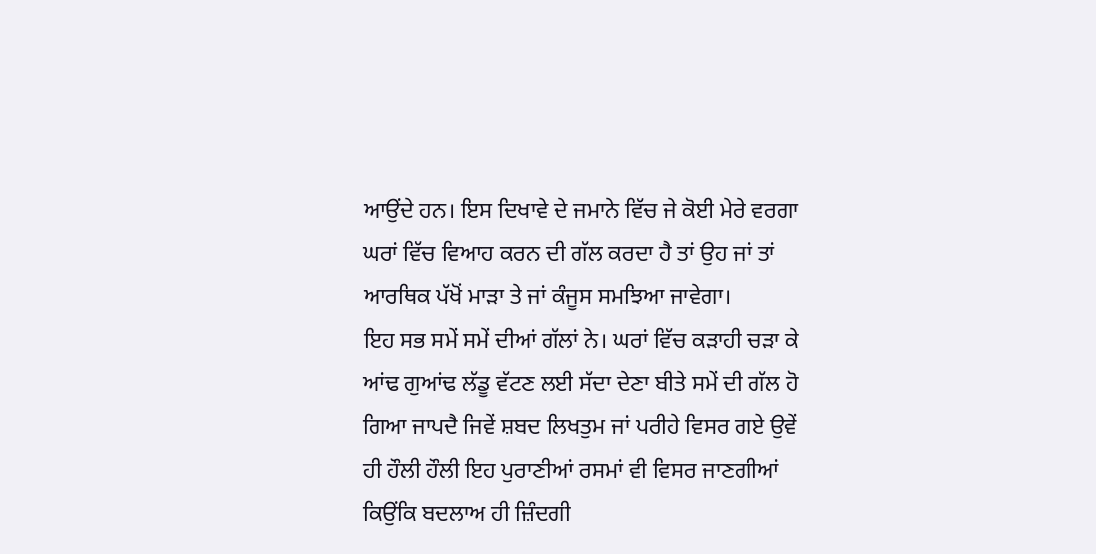ਆਉਂਦੇ ਹਨ। ਇਸ ਦਿਖਾਵੇ ਦੇ ਜਮਾਨੇ ਵਿੱਚ ਜੇ ਕੋਈ ਮੇਰੇ ਵਰਗਾ ਘਰਾਂ ਵਿੱਚ ਵਿਆਹ ਕਰਨ ਦੀ ਗੱਲ ਕਰਦਾ ਹੈ ਤਾਂ ਉਹ ਜਾਂ ਤਾਂ ਆਰਥਿਕ ਪੱਖੋਂ ਮਾੜਾ ਤੇ ਜਾਂ ਕੰਜੂਸ ਸਮਝਿਆ ਜਾਵੇਗਾ।
ਇਹ ਸਭ ਸਮੇਂ ਸਮੇਂ ਦੀਆਂ ਗੱਲਾਂ ਨੇ। ਘਰਾਂ ਵਿੱਚ ਕੜਾਹੀ ਚੜਾ ਕੇ ਆਂਢ ਗੁਆਂਢ ਲੱਡੂ ਵੱਟਣ ਲਈ ਸੱਦਾ ਦੇਣਾ ਬੀਤੇ ਸਮੇਂ ਦੀ ਗੱਲ ਹੋ ਗਿਆ ਜਾਪਦੈ ਜਿਵੇਂ ਸ਼ਬਦ ਲਿਖਤੁਮ ਜਾਂ ਪਰੀਹੇ ਵਿਸਰ ਗਏ ਉਵੇਂ ਹੀ ਹੌਲੀ ਹੌਲੀ ਇਹ ਪੁਰਾਣੀਆਂ ਰਸਮਾਂ ਵੀ ਵਿਸਰ ਜਾਣਗੀਆਂ ਕਿਉਂਕਿ ਬਦਲਾਅ ਹੀ ਜ਼ਿੰਦਗੀ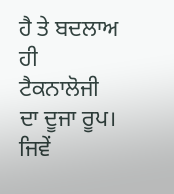ਹੈ ਤੇ ਬਦਲਾਅ ਹੀ ਟੈਕਨਾਲੋਜੀ ਦਾ ਦੂਜਾ ਰੂਪ। ਜਿਵੇਂ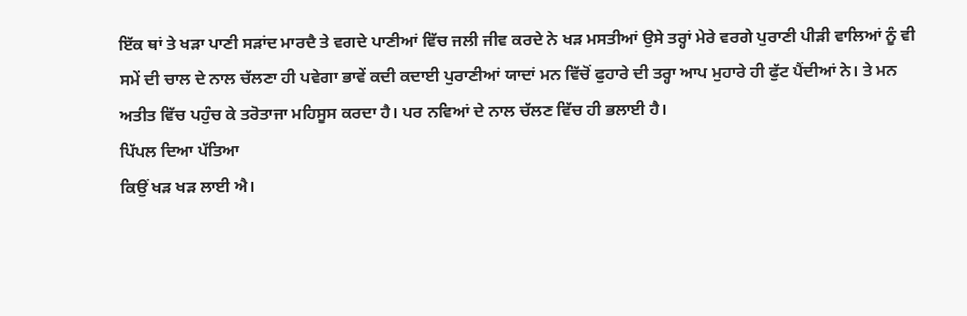ਇੱਕ ਥਾਂ ਤੇ ਖੜਾ ਪਾਣੀ ਸੜਾਂਦ ਮਾਰਦੈ ਤੇ ਵਗਦੇ ਪਾਣੀਆਂ ਵਿੱਚ ਜਲੀ ਜੀਵ ਕਰਦੇ ਨੇ ਖੜ ਮਸਤੀਆਂ ਉਸੇ ਤਰ੍ਹਾਂ ਮੇਰੇ ਵਰਗੇ ਪੁਰਾਣੀ ਪੀੜੀ ਵਾਲਿਆਂ ਨੂੰ ਵੀ ਸਮੇਂ ਦੀ ਚਾਲ ਦੇ ਨਾਲ ਚੱਲਣਾ ਹੀ ਪਵੇਗਾ ਭਾਵੇਂ ਕਦੀ ਕਦਾਈ ਪੁਰਾਣੀਆਂ ਯਾਦਾਂ ਮਨ ਵਿੱਚੋਂ ਫੁਹਾਰੇ ਦੀ ਤਰ੍ਹਾ ਆਪ ਮੁਹਾਰੇ ਹੀ ਫੁੱਟ ਪੈਂਦੀਆਂ ਨੇ। ਤੇ ਮਨ ਅਤੀਤ ਵਿੱਚ ਪਹੁੰਚ ਕੇ ਤਰੋਤਾਜਾ ਮਹਿਸੂਸ ਕਰਦਾ ਹੈ। ਪਰ ਨਵਿਆਂ ਦੇ ਨਾਲ ਚੱਲਣ ਵਿੱਚ ਹੀ ਭਲਾਈ ਹੈ।
ਪਿੱਪਲ ਦਿਆ ਪੱਤਿਆ
ਕਿਉਂ ਖੜ ਖੜ ਲਾਈ ਐ।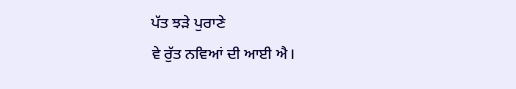ਪੱਤ ਝੜੇ ਪੁਰਾਣੇ
ਵੇ ਰੁੱਤ ਨਵਿਆਂ ਦੀ ਆਈ ਐ।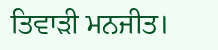ਤਿਵਾੜੀ ਮਨਜੀਤ।